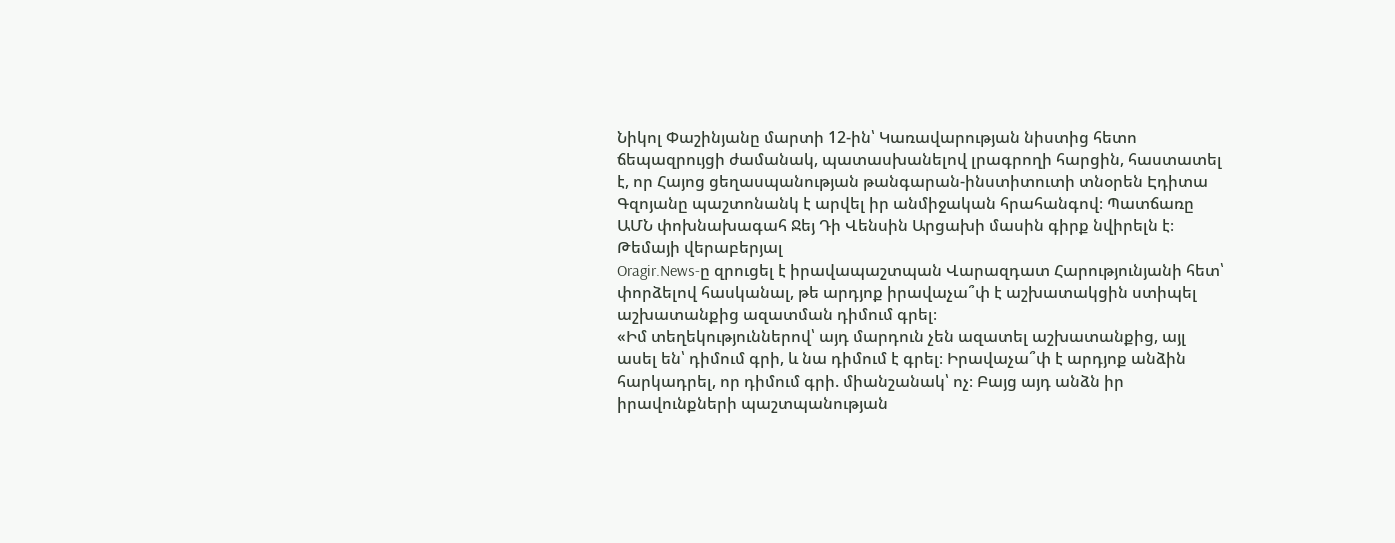Նիկոլ Փաշինյանը մարտի 12-ին՝ Կառավարության նիստից հետո ճեպազրույցի ժամանակ, պատասխանելով լրագրողի հարցին, հաստատել է, որ Հայոց ցեղասպանության թանգարան-ինստիտուտի տնօրեն Էդիտա Գզոյանը պաշտոնանկ է արվել իր անմիջական հրահանգով։ Պատճառը ԱՄՆ փոխնախագահ Ջեյ Դի Վենսին Արցախի մասին գիրք նվիրելն է։
Թեմայի վերաբերյալ
Oragir.News-ը զրուցել է իրավապաշտպան Վարազդատ Հարությունյանի հետ՝ փորձելով հասկանալ, թե արդյոք իրավաչա՞փ է աշխատակցին ստիպել աշխատանքից ազատման դիմում գրել։
«Իմ տեղեկություններով՝ այդ մարդուն չեն ազատել աշխատանքից, այլ ասել են՝ դիմում գրի, և նա դիմում է գրել։ Իրավաչա՞փ է արդյոք անձին հարկադրել, որ դիմում գրի. միանշանակ՝ ոչ։ Բայց այդ անձն իր իրավունքների պաշտպանության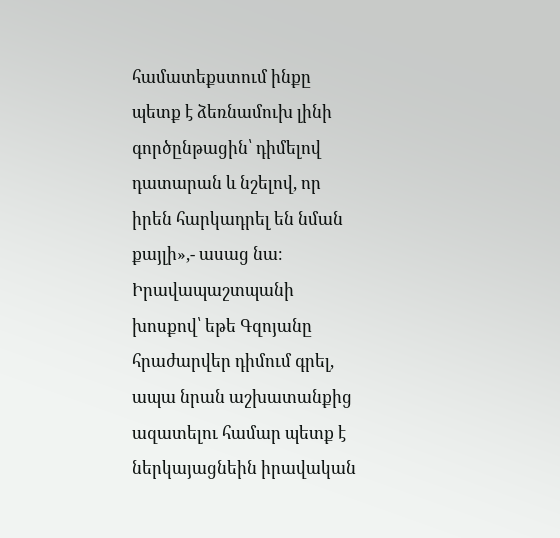համատեքստում ինքը պետք է ձեռնամուխ լինի գործընթացին՝ դիմելով դատարան և նշելով, որ իրեն հարկադրել են նման քայլի»,- ասաց նա։
Իրավապաշտպանի խոսքով՝ եթե Գզոյանը հրաժարվեր դիմում գրել, ապա նրան աշխատանքից ազատելու համար պետք է ներկայացնեին իրավական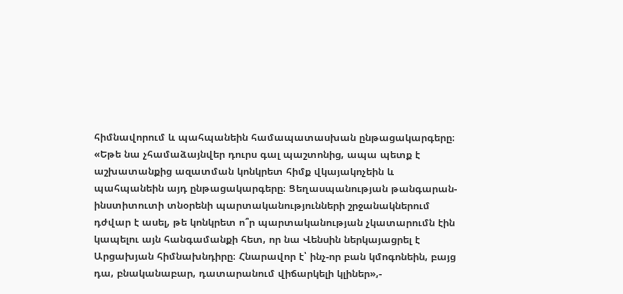հիմնավորում և պահպանեին համապատասխան ընթացակարգերը։
«Եթե նա չհամաձայնվեր դուրս գալ պաշտոնից, ապա պետք է աշխատանքից ազատման կոնկրետ հիմք վկայակոչեին և պահպանեին այդ ընթացակարգերը։ Ցեղասպանության թանգարան-ինստիտուտի տնօրենի պարտականությունների շրջանակներում դժվար է ասել, թե կոնկրետ ո՞ր պարտականության չկատարումն էին կապելու այն հանգամանքի հետ, որ նա Վենսին ներկայացրել է Արցախյան հիմնախնդիրը։ Հնարավոր է՝ ինչ-որ բան կմոգոնեին, բայց դա, բնականաբար, դատարանում վիճարկելի կլիներ»,-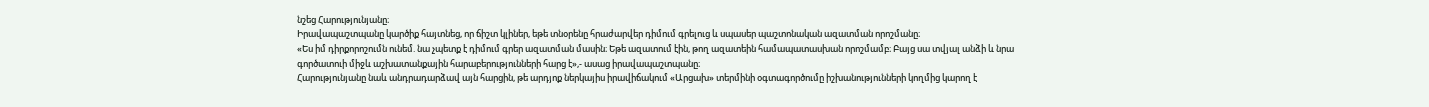նշեց Հարությունյանը։
Իրավապաշտպանը կարծիք հայտնեց, որ ճիշտ կլիներ, եթե տնօրենը հրաժարվեր դիմում գրելուց և սպասեր պաշտոնական ազատման որոշմանը։
«Ես իմ դիրքորոշումն ունեմ. նա չպետք է դիմում գրեր ազատման մասին։ Եթե ազատում էին, թող ազատեին համապատասխան որոշմամբ։ Բայց սա տվյալ անձի և նրա գործատուի միջև աշխատանքային հարաբերությունների հարց է»,- ասաց իրավապաշտպանը։
Հարությունյանը նաև անդրադարձավ այն հարցին, թե արդյոք ներկայիս իրավիճակում «Արցախ» տերմինի օգտագործումը իշխանությունների կողմից կարող է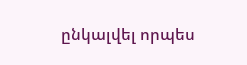ընկալվել որպես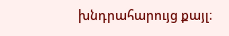խնդրահարույց քայլ։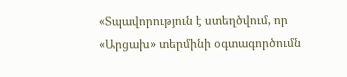«Տպավորություն է ստեղծվում, որ «Արցախ» տերմինի օգտագործումն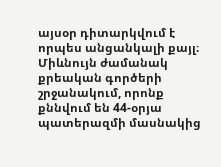այսօր դիտարկվում է որպես անցանկալի քայլ։ Միևնույն ժամանակ քրեական գործերի շրջանակում, որոնք քննվում են 44-օրյա պատերազմի մասնակից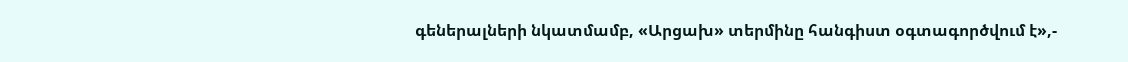գեներալների նկատմամբ, «Արցախ» տերմինը հանգիստ օգտագործվում է»,-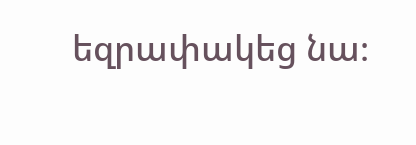եզրափակեց նա։